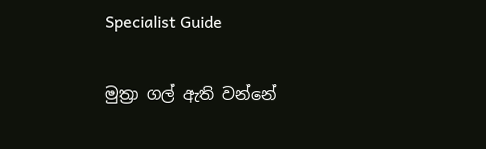Specialist Guide

මුත්‍රා ගල් ඇති වන්නේ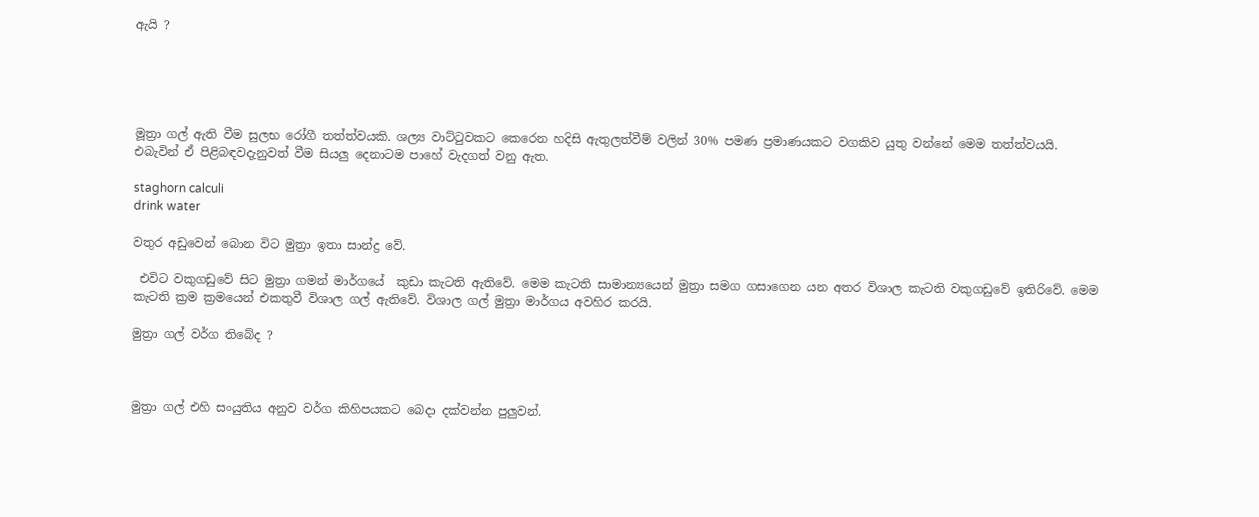ඇයි ?





මූත්‍රා ගල් ඇති වීම සුලභ රෝගී තත්ත්වයකි. ශල්‍ය වාට්ටුවකට කෙරෙන හදිසි ඇතුලත්වීම් වලින් 30% පමණ ප්‍රමාණයකට වගකිව යුතු වන්නේ මෙම තත්ත්වයයි. එබැවින් ඒ පිළිබඳවදැනුවත් වීම සියලු දෙනාටම පාහේ වැදගත් වනු ඇත.

staghorn calculi
drink water

වතුර අඩුවෙන් බොන විට මුත්‍රා ඉතා සාන්ද්‍ර වේ.

 එවිට වකුගඩුවේ සිට මුත්‍රා ගමන් මාර්ගයේ  කුඩා කැටති ඇතිවේ. මෙම කැටති සාමාන්‍යයෙන් මුත්‍රා සමග ගසාගෙන යන අතර විශාල කැටති වකුගඩුවේ ඉතිරිවේ. මෙම කැටති ක්‍රම ක්‍රමයෙන් එකතුවී විශාල ගල් ඇතිවේ. විශාල ගල් මුත්‍රා මාර්ගය අවහිර කරයි.

මුත්‍රා ගල් වර්ග තිබේද ?



මුත්‍රා ගල් එහි සංයුතිය අනුව වර්ග කිහිපයකට බෙදා දක්වන්න පුලුවන්.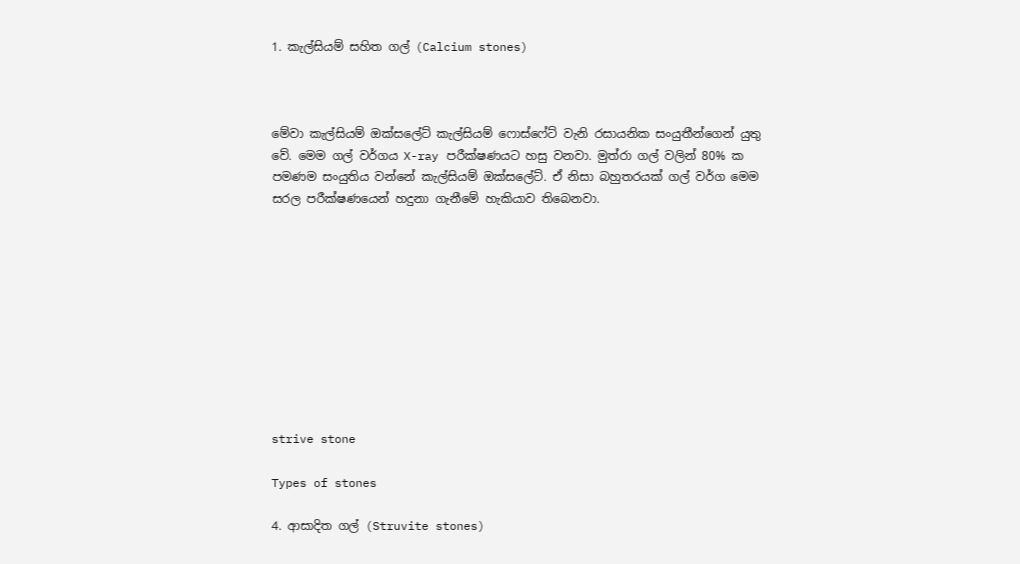1. කැල්සියම් සහිත ගල් (Calcium stones)



මේවා කැල්සියම් ඔක්සලේට් කැල්සියම් ෆොස්ෆේට් වැනි රසායනික සංයුතීන්ගෙන් යුතු වේ. මෙම ගල් වර්ගය X-ray පරීක්ෂණයට හසු වනවා. මුත්රා ගල් වලින් 80% ක පමණම සංයුතිය වන්නේ කැල්සියම් ඔක්සලේට්. ඒ නිසා බහුතරයක් ගල් වර්ග මෙම සරල පරීක්ෂණයෙන් හදුනා ගැනීමේ හැකියාව තිබෙනවා.










strive stone

Types of stones

4. ආසාදිත ගල් (Struvite stones)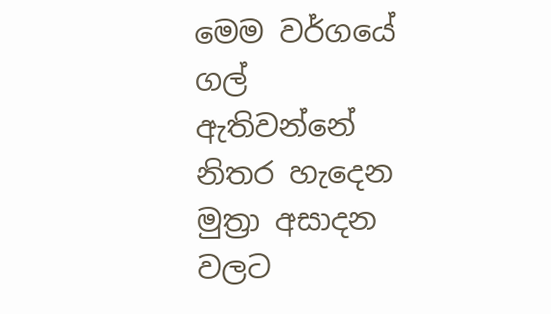මෙම වර්ගයේ ගල් ඇතිවන්නේ නිතර හැදෙන මුත්‍රා අසාදන වලට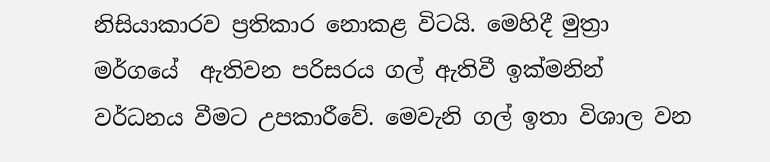නිසියාකාරව ප්‍රතිකාර නොකළ විටයි. මෙහිදී මුත්‍රා මර්ගයේ  ඇතිවන පරිසරය ගල් ඇතිවී ඉක්මනින් වර්ධනය වීමට උපකාරීවේ. මෙවැනි ගල් ඉතා විශාල වන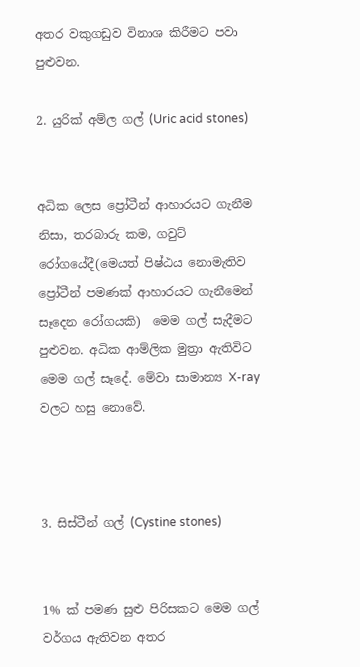අතර වකුගඩුව විනාශ කිරීමට පවා පුළුවන.

2. යුරික් අම්ල ගල් (Uric acid stones)


අධික ලෙස ප්‍රෝටීන් ආහාරයට ගැනීම නිසා, තරබාරු කම, ගවුට් රෝගයේදී(මෙයත් පිෂ්ඨය නොමැතිව ප්‍රෝටීන් පමණක් ආහාරයට ගැනීමෙන් සෑදෙන රෝගයකි)  මෙම ගල් සැදීමට පුළුවන. අධික ආම්ලික මුත්‍රා ඇතිවිට මෙම ගල් සෑදේ. මේවා සාමාන්‍ය X-ray වලට හසු නොවේ.



3. සිස්ටීන් ගල් (Cystine stones)


1% ක් පමණ සුළු පිරිසකට මෙම ගල් වර්ගය ඇතිවන අතර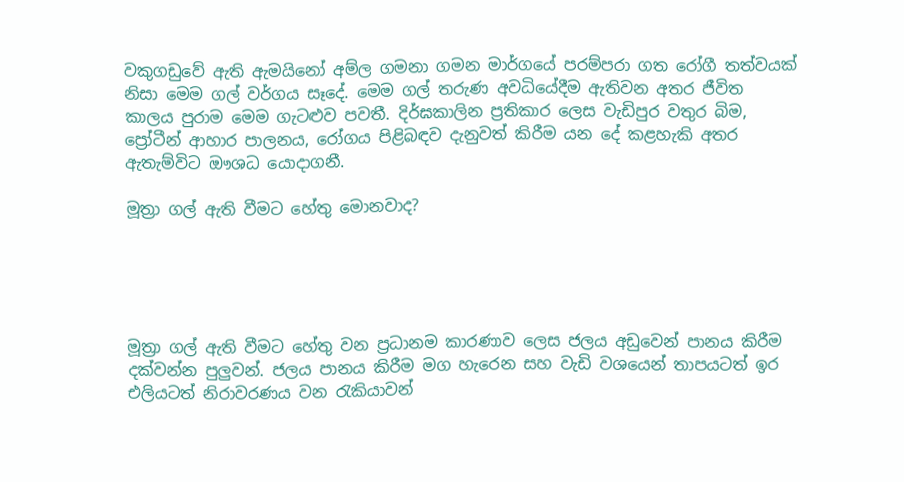වකුගඩුවේ ඇති ඇමයිනෝ අම්ල ගමනා ගමන මාර්ගයේ පරම්පරා ගත රෝගී තත්වයක් නිසා මෙම ගල් වර්ගය සෑදේ. මෙම ගල් තරුණ අවධියේදීම ඇතිවන අතර ජීවිත කාලය පුරාම මෙම ගැටළුව පවතී. දිර්ඝකාලින ප්‍රතිකාර ලෙස වැඩිපුර වතුර බිම, ප්‍රෝටීන් ආහාර පාලනය, රෝගය පිළිබඳව දැනුවත් කිරීම යන දේ කළහැකි අතර ඇතැම්විට ඖශධ යොදාගනී.

මූත්‍රා ගල් ඇති වීමට හේතු මොනවාද?





මූත්‍රා ගල් ඇති වීමට හේතු වන ප්‍රධානම කාරණාව ලෙස ජලය අඩුවෙන් පානය කිරීම දක්වන්න පුලුවන්. ජලය පානය කිරීම මග හැරෙන සහ වැඩි වශයෙන් තාපයටත් ඉර එලියටත් නිරාවරණය වන රැකියාවන්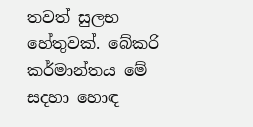තවත් සුලභ හේතුවක්. බේකරි කර්මාන්තය මේ සදහා හොඳ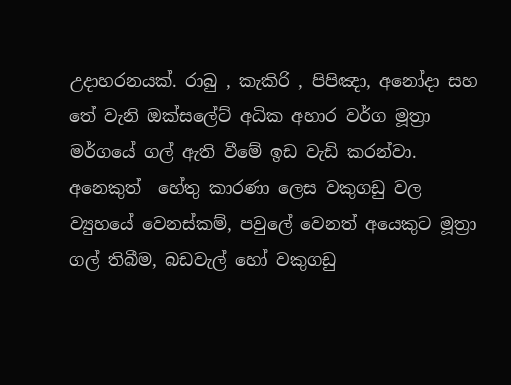උදාහරනයක්. රාබු , කැකිරි , පිපිඤා, අනෝදා සහ තේ වැනි ඔක්සලේට් අධික අහාර වර්ග මූත්‍රා මර්ගයේ ගල් ඇති වීමේ ඉඩ වැඩි කරන්වා. අනෙකුත්  හේතු කාරණා ලෙස වකුගඩු වල ව්‍යුහයේ වෙනස්කම්, පවුලේ වෙනත් අයෙකුට මූත්‍රා ගල් තිබීම, බඩවැල් හෝ වකුගඩු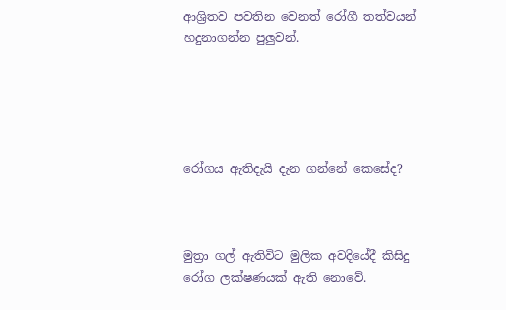ආශ්‍රිතව පවතින වෙනත් රෝගී තත්වයන් හදුනාගන්න පුලුවන්.





රෝගය ඇතිදැයි දැන ගන්නේ කෙසේද?



මුත්‍රා ගල් ඇතිවිට මුලික අවදියේදී කිසිදු රෝග ලක්ෂණයක් ඇති නොවේ.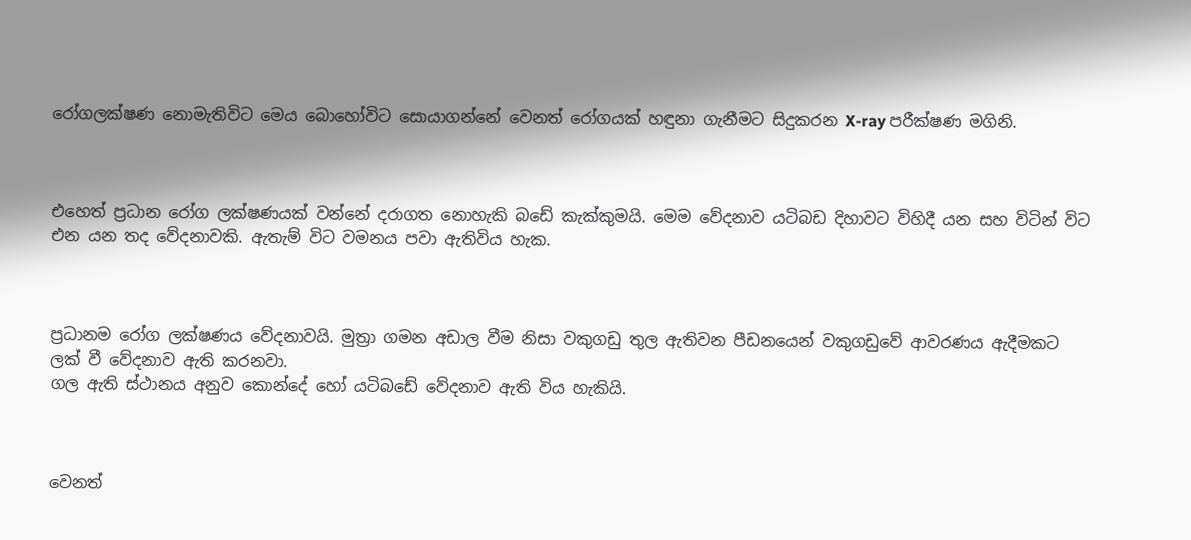රෝගලක්ෂණ නොමැතිවිට මෙය බොහෝවිට සොයාගන්නේ වෙනත් රෝගයක් හඳුනා ගැනීමට සිදුකරන X-ray පරීක්ෂණ මගිනි.



එහෙත් ප්‍රධාන රෝග ලක්ෂණයක් වන්නේ දරාගත නොහැකි බඩේ කැක්කුමයි. මෙම වේදනාව යටිබඩ දිහාවට විහිදී යන සහ විටින් විට එන යන තද වේදනාවකි. ඇතැම් විට වමනය පවා ඇතිවිය හැක.



ප්‍රධානම රෝග ලක්ෂණය වේදනාවයි. මුත්‍රා ගමන අඩාල වීම නිසා වකුගඩු තුල ඇතිවන පීඩනයෙන් වකුගඩුවේ ආවරණය ඇදීමකට ලක් වී වේදනාව ඇති කරනවා.
ගල ඇති ස්ථානය අනුව කොන්දේ හෝ යටිබඩේ වේදනාව ඇති විය හැකියි.



වෙනත්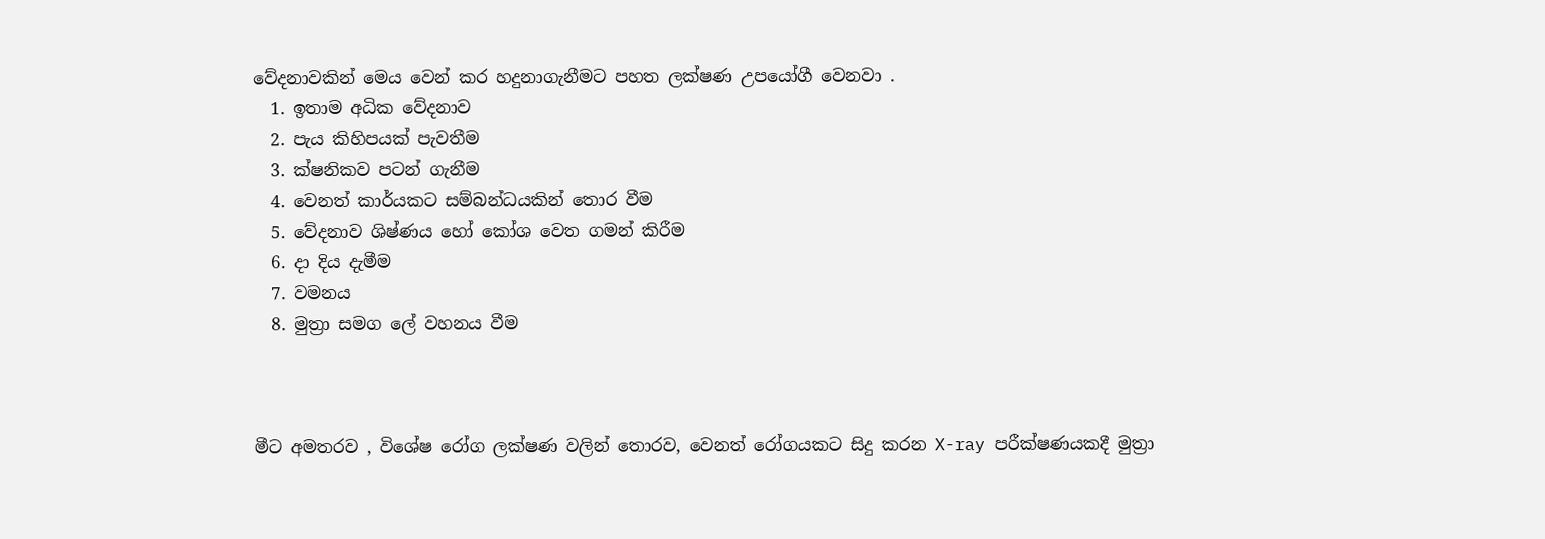වේදනාවකින් මෙය වෙන් කර හදුනාගැනීමට පහත ලක්ෂණ උපයෝගී වෙනවා .
  1. ඉතාම අධික වේදනාව
  2. පැය කිහිපයක් පැවතීම
  3. ක්ෂනිකව පටන් ගැනීම
  4. වෙනත් කාර්යකට සම්බන්ධයකින් තොර වීම
  5. වේදනාව ශිෂ්ණය හෝ කෝශ වෙත ගමන් කිරීම
  6. දා දිය දැමීම
  7. වමනය
  8. මුත්‍රා සමග ලේ වහනය වීම



මීට අමතරව , විශේෂ රෝග ලක්ෂණ වලින් තොරව, වෙනත් රෝගයකට සිදු කරන X-ray පරීක්ෂණයකදී මුත්‍රා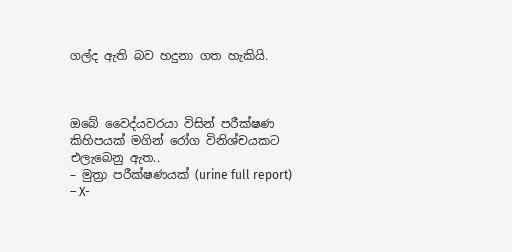ගල්ද ඇති බව හදුනා ගත හැකියි.



ඔබේ වෛද්යවරයා විසින් පරීක්ෂණ කිහිපයක් මගින් රෝග විනිශ්චයකට එලැබෙනු ඇත..
– මුත්‍රා පරීක්ෂණයක් (urine full report)
– X-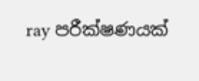ray පරීක්ෂණයක්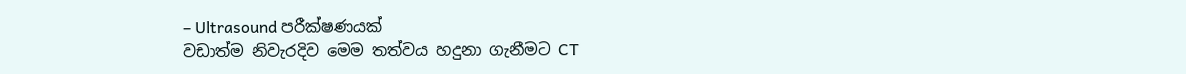– Ultrasound පරීක්ෂණයක්
වඩාත්ම නිවැරදිව මෙම තත්වය හදුනා ගැනීමට CT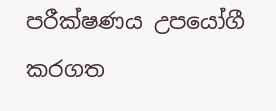පරීක්ෂණය උපයෝගී කරගත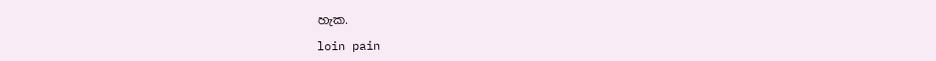හැක.

loin pain